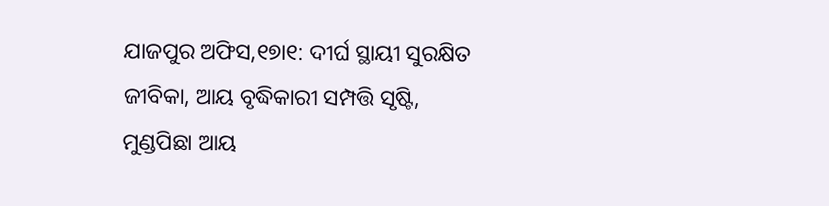ଯାଜପୁର ଅଫିସ,୧୭ା୧: ଦୀର୍ଘ ସ୍ଥାୟୀ ସୁରକ୍ଷିତ ଜୀବିକା, ଆୟ ବୃଦ୍ଧିକାରୀ ସମ୍ପତ୍ତି ସୃଷ୍ଟି, ମୁଣ୍ଡପିଛା ଆୟ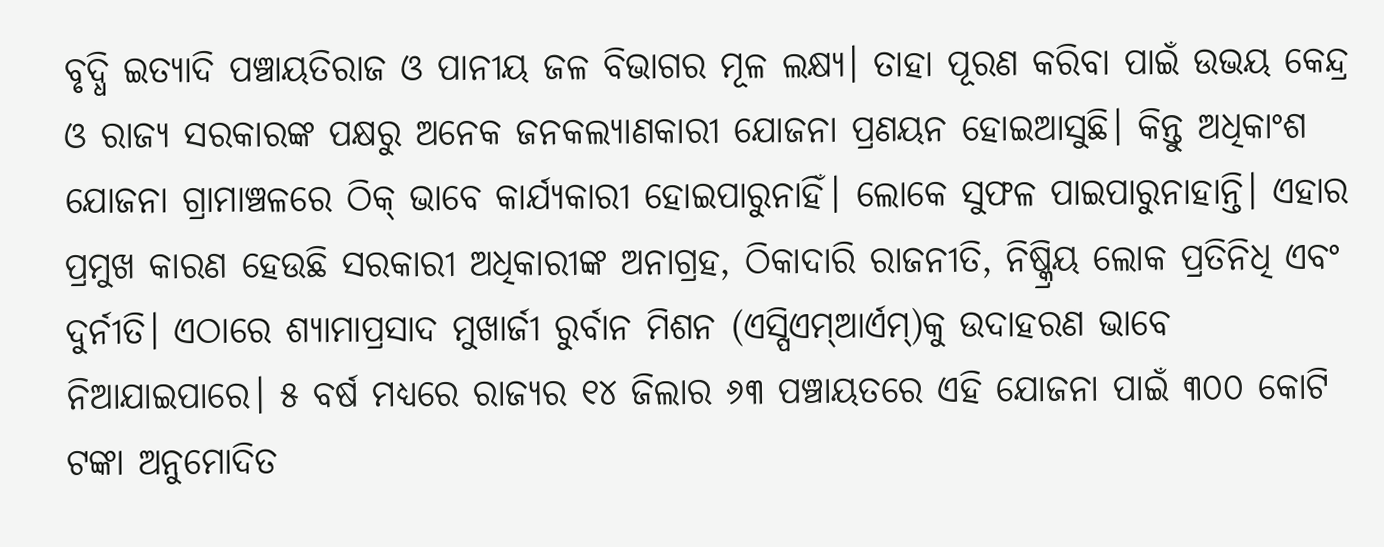ବୃଦ୍ଧି ଇତ୍ୟାଦି ପଞ୍ଚାୟତିରାଜ ଓ ପାନୀୟ ଜଳ ବିଭାଗର ମୂଳ ଲକ୍ଷ୍ୟ। ତାହା ପୂରଣ କରିବା ପାଇଁ ଉଭୟ କେନ୍ଦ୍ର ଓ ରାଜ୍ୟ ସରକାରଙ୍କ ପକ୍ଷରୁ ଅନେକ ଜନକଲ୍ୟାଣକାରୀ ଯୋଜନା ପ୍ରଣୟନ ହୋଇଆସୁଛି। କିନ୍ତୁ ଅଧିକାଂଶ ଯୋଜନା ଗ୍ରାମାଞ୍ଚଳରେ ଠିକ୍ ଭାବେ କାର୍ଯ୍ୟକାରୀ ହୋଇପାରୁନାହିଁ। ଲୋକେ ସୁଫଳ ପାଇପାରୁନାହାନ୍ତି। ଏହାର ପ୍ରମୁଖ କାରଣ ହେଉଛି ସରକାରୀ ଅଧିକାରୀଙ୍କ ଅନାଗ୍ରହ, ଠିକାଦାରି ରାଜନୀତି, ନିଷ୍କ୍ରିୟ ଲୋକ ପ୍ରତିନିଧି ଏବଂ ଦୁର୍ନୀତି। ଏଠାରେ ଶ୍ୟାମାପ୍ରସାଦ ମୁଖାର୍ଜୀ ରୁର୍ବାନ ମିଶନ (ଏସ୍ପିଏମ୍ଆର୍ଏମ୍)କୁ ଉଦାହରଣ ଭାବେ ନିଆଯାଇପାରେ। ୫ ବର୍ଷ ମଧ୍ୟରେ ରାଜ୍ୟର ୧୪ ଜିଲାର ୬୩ ପଞ୍ଚାୟତରେ ଏହି ଯୋଜନା ପାଇଁ ୩୦୦ କୋଟି ଟଙ୍କା ଅନୁମୋଦିତ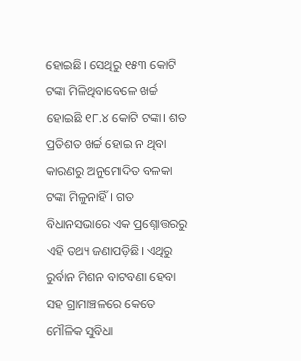ହୋଇଛି। ସେଥିରୁ ୧୫୩ କୋଟି ଟଙ୍କା ମିଳିଥିବାବେଳେ ଖର୍ଚ୍ଚ ହୋଇଛି ୧୮.୪ କୋଟି ଟଙ୍କା। ଶତ ପ୍ରତିଶତ ଖର୍ଚ୍ଚ ହୋଇ ନ ଥିବା କାରଣରୁ ଅନୁମୋଦିତ ବଳକା ଟଙ୍କା ମିଳୁନାହିଁ। ଗତ ବିଧାନସଭାରେ ଏକ ପ୍ରଶ୍ନୋତ୍ତରରୁ ଏହି ତଥ୍ୟ ଜଣାପଡ଼ିଛି। ଏଥିରୁ ରୁର୍ବାନ ମିଶନ ବାଟବଣା ହେବା ସହ ଗ୍ରାମାଞ୍ଚଳରେ କେତେ ମୌଳିକ ସୁବିଧା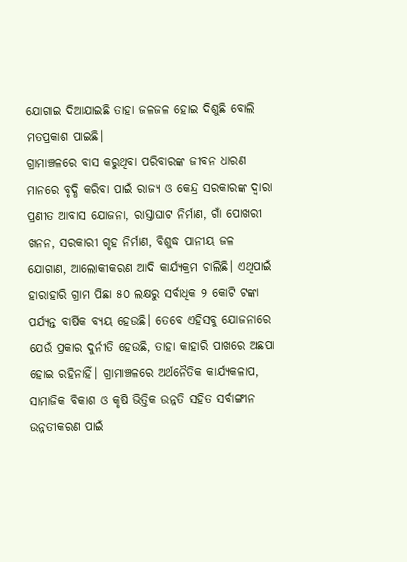ଯୋଗାଇ ଦିଆଯାଇଛି ତାହା ଜଳଜଳ ହୋଇ ଦିଶୁଛି ବୋଲି ମତପ୍ରକାଶ ପାଇଛି।
ଗ୍ରାମାଞ୍ଚଳରେ ବାସ କରୁଥିବା ପରିବାରଙ୍କ ଜୀବନ ଧାରଣ ମାନରେ ବୃଦ୍ଧି କରିବା ପାଇଁ ରାଜ୍ୟ ଓ କେନ୍ଦ୍ର ସରକାରଙ୍କ ଦ୍ୱାରା ପ୍ରଣୀତ ଆବାସ ଯୋଜନା, ରାସ୍ତାଘାଟ ନିର୍ମାଣ, ଗାଁ ପୋଖରୀ ଖନନ, ସରକାରୀ ଗୃହ ନିର୍ମାଣ, ବିଶୁଦ୍ଧ ପାନୀୟ ଜଳ ଯୋଗାଣ, ଆଲୋକୀକରଣ ଆଦି କାର୍ଯ୍ୟକ୍ରମ ଚାଲିଛି। ଏଥିପାଇଁ ହାରାହାରି ଗ୍ରାମ ପିଛା ୫୦ ଲକ୍ଷରୁ ସର୍ବାଧିକ ୨ କୋଟି ଟଙ୍କା ପର୍ଯ୍ୟନ୍ତ ବାର୍ଷିକ ବ୍ୟୟ ହେଉଛି। ତେବେ ଏହିସବୁ ଯୋଜନାରେ ଯେଉଁ ପ୍ରକାର ଦୁର୍ନୀତି ହେଉଛି, ତାହା କାହାରି ପାଖରେ ଅଛପା ହୋଇ ରହିନାହିଁ। ଗ୍ରାମାଞ୍ଚଳରେ ଅର୍ଥନୈତିକ କାର୍ଯ୍ୟକଳାପ, ସାମାଜିକ ବିକାଶ ଓ କୃଷି ଭିତ୍ତିକ ଉନ୍ନତି ସହିତ ସର୍ବାଙ୍ଗୀନ ଉନ୍ନତୀକରଣ ପାଇଁ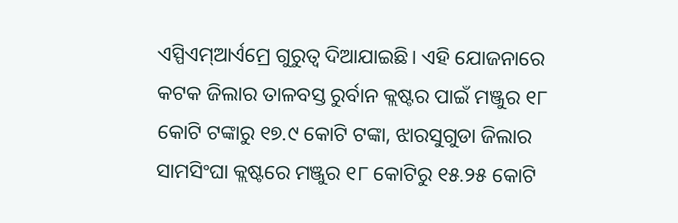ଏସ୍ପିଏମ୍ଆର୍ଏମ୍ରେ ଗୁରୁତ୍ୱ ଦିଆଯାଇଛି। ଏହି ଯୋଜନାରେ କଟକ ଜିଲାର ତାଳବସ୍ତ ରୁର୍ବାନ କ୍ଲଷ୍ଟର ପାଇଁ ମଞ୍ଜୁର ୧୮ କୋଟି ଟଙ୍କାରୁ ୧୭.୯ କୋଟି ଟଙ୍କା, ଝାରସୁଗୁଡା ଜିଲାର ସାମସିଂଘା କ୍ଲଷ୍ଟରେ ମଞ୍ଜୁର ୧୮ କୋଟିରୁ ୧୫.୨୫ କୋଟି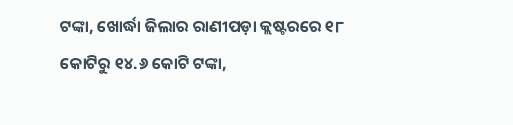ଟଙ୍କା, ଖୋର୍ଦ୍ଧା ଜିଲାର ରାଣୀପଡ଼ା କ୍ଲଷ୍ଟରରେ ୧୮ କୋଟିରୁ ୧୪.୬ କୋଟି ଟଙ୍କା,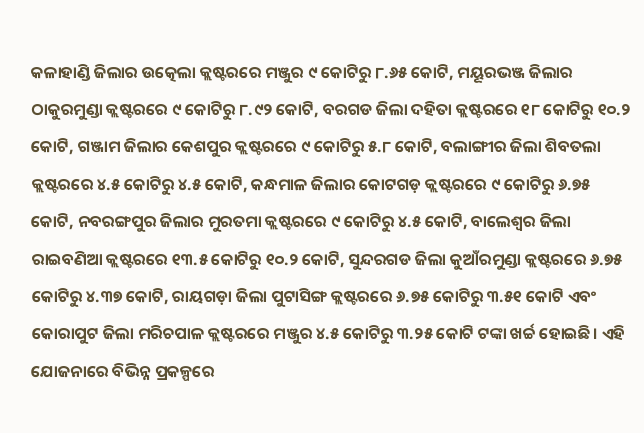କଳାହାଣ୍ଡି ଜିଲାର ଉତ୍କେଲା କ୍ଲଷ୍ଟରରେ ମଞ୍ଜୁର ୯ କୋଟିରୁ ୮.୬୫ କୋଟି, ମୟୂରଭଞ୍ଜ ଜିଲାର ଠାକୁରମୁଣ୍ଡା କ୍ଲଷ୍ଟରରେ ୯ କୋଟିରୁ ୮.୯୨ କୋଟି, ବରଗଡ ଜିଲା ଦହିତା କ୍ଲଷ୍ଟରରେ ୧୮ କୋଟିରୁ ୧୦.୨ କୋଟି, ଗଞ୍ଜାମ ଜିଲାର କେଶପୁର କ୍ଲଷ୍ଟରରେ ୯ କୋଟିରୁ ୫.୮ କୋଟି, ବଲାଙ୍ଗୀର ଜିଲା ଶିବତଲା କ୍ଲଷ୍ଟରରେ ୪.୫ କୋଟିରୁ ୪.୫ କୋଟି, କନ୍ଧମାଳ ଜିଲାର କୋଟଗଡ଼ କ୍ଲଷ୍ଟରରେ ୯ କୋଟିରୁ ୬.୭୫ କୋଟି, ନବରଙ୍ଗପୁର ଜିଲାର ମୁରତମା କ୍ଲଷ୍ଟରରେ ୯ କୋଟିରୁ ୪.୫ କୋଟି, ବାଲେଶ୍ୱର ଜିଲା ରାଇବଣିଆ କ୍ଲଷ୍ଟରରେ ୧୩.୫ କୋଟିରୁ ୧୦.୨ କୋଟି, ସୁନ୍ଦରଗଡ ଜିଲା କୁଆଁରମୁଣ୍ଡା କ୍ଲଷ୍ଟରରେ ୬.୭୫ କୋଟିରୁ ୪.୩୭ କୋଟି, ରାୟଗଡ଼ା ଜିଲା ପୁଟାସିଙ୍ଗ କ୍ଲଷ୍ଟରରେ ୬.୭୫ କୋଟିରୁ ୩.୫୧ କୋଟି ଏବଂ କୋରାପୁଟ ଜିଲା ମରିଚପାଳ କ୍ଲଷ୍ଟରରେ ମଞ୍ଜୁର ୪.୫ କୋଟିରୁ ୩.୨୫ କୋଟି ଟଙ୍କା ଖର୍ଚ୍ଚ ହୋଇଛି। ଏହି ଯୋଜନାରେ ବିଭିନ୍ନ ପ୍ରକଳ୍ପରେ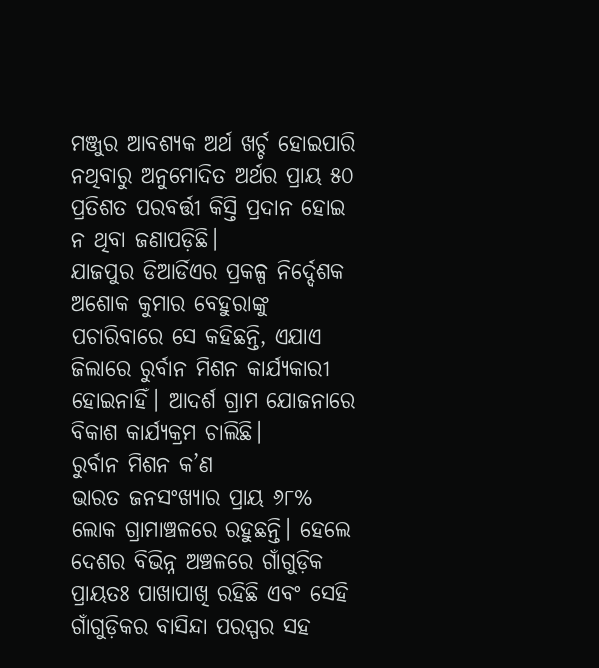ମଞ୍ଜୁର ଆବଶ୍ୟକ ଅର୍ଥ ଖର୍ଚ୍ଚ ହୋଇପାରି ନଥିବାରୁ ଅନୁମୋଦିତ ଅର୍ଥର ପ୍ରାୟ ୫୦ ପ୍ରତିଶତ ପରବର୍ତ୍ତୀ କିସ୍ତି ପ୍ରଦାନ ହୋଇ ନ ଥିବା ଜଣାପଡ଼ିଛି।
ଯାଜପୁର ଡିଆର୍ଡିଏର ପ୍ରକଳ୍ପ ନିର୍ଦ୍ଦେଶକ ଅଶୋକ କୁମାର ବେହୁରାଙ୍କୁ ପଚାରିବାରେ ସେ କହିଛନ୍ତି, ଏଯାଏ ଜିଲାରେ ରୁର୍ବାନ ମିଶନ କାର୍ଯ୍ୟକାରୀ ହୋଇନାହିଁ। ଆଦର୍ଶ ଗ୍ରାମ ଯୋଜନାରେ ବିକାଶ କାର୍ଯ୍ୟକ୍ରମ ଚାଲିଛି।
ରୁର୍ବାନ ମିଶନ କ’ଣ
ଭାରତ ଜନସଂଖ୍ୟାର ପ୍ରାୟ ୬୮% ଲୋକ ଗ୍ରାମାଞ୍ଚଳରେ ରହୁଛନ୍ତି। ହେଲେ ଦେଶର ବିଭିନ୍ନ ଅଞ୍ଚଳରେ ଗାଁଗୁଡ଼ିକ ପ୍ରାୟତଃ ପାଖାପାଖି ରହିଛି ଏବଂ ସେହି ଗାଁଗୁଡ଼ିକର ବାସିନ୍ଦା ପରସ୍ପର ସହ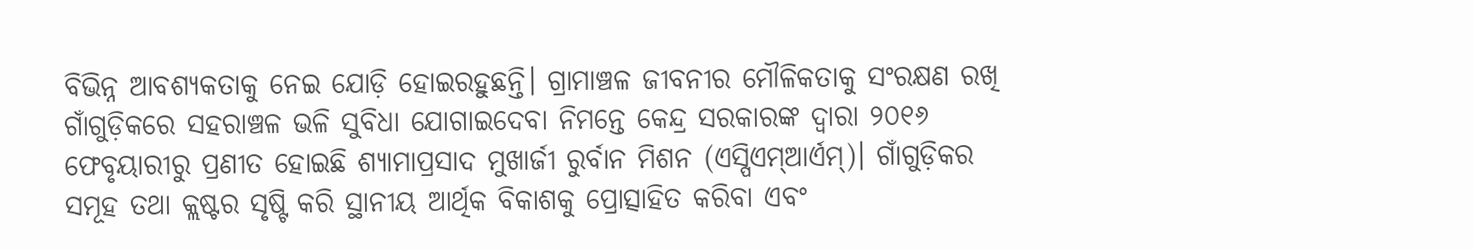ବିଭିନ୍ନ ଆବଶ୍ୟକତାକୁ ନେଇ ଯୋଡ଼ି ହୋଇରହୁଛନ୍ତି। ଗ୍ରାମାଞ୍ଚଳ ଜୀବନୀର ମୌଳିକତାକୁ ସଂରକ୍ଷଣ ରଖି ଗାଁଗୁଡ଼ିକରେ ସହରାଞ୍ଚଳ ଭଳି ସୁବିଧା ଯୋଗାଇଦେବା ନିମନ୍ତେ କେନ୍ଦ୍ର ସରକାରଙ୍କ ଦ୍ୱାରା ୨୦୧୬ ଫେବୃୟାରୀରୁ ପ୍ରଣୀତ ହୋଇଛି ଶ୍ୟାମାପ୍ରସାଦ ମୁଖାର୍ଜୀ ରୁର୍ବାନ ମିଶନ (ଏସ୍ପିଏମ୍ଆର୍ଏମ୍)। ଗାଁଗୁଡ଼ିକର ସମୂହ ତଥା କ୍ଲଷ୍ଟର ସୃଷ୍ଟି କରି ସ୍ଥାନୀୟ ଆର୍ଥିକ ବିକାଶକୁ ପ୍ରୋତ୍ସାହିତ କରିବା ଏବଂ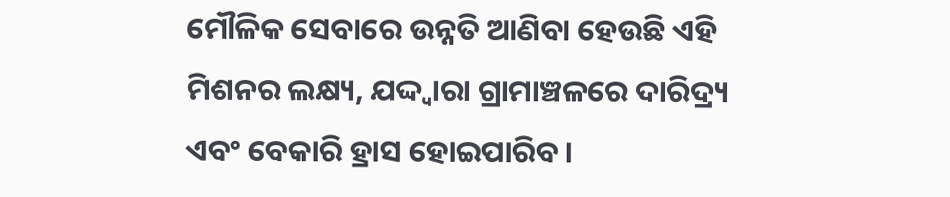ମୌଳିକ ସେବାରେ ଉନ୍ନତି ଆଣିବା ହେଉଛି ଏହି ମିଶନର ଲକ୍ଷ୍ୟ, ଯଦ୍ଦ୍ବାରା ଗ୍ରାମାଞ୍ଚଳରେ ଦାରିଦ୍ର୍ୟ ଏବଂ ବେକାରି ହ୍ରାସ ହୋଇପାରିବ।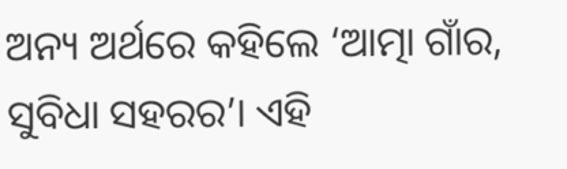ଅନ୍ୟ ଅର୍ଥରେ କହିଲେ ‘ଆତ୍ମା ଗାଁର, ସୁବିଧା ସହରର’। ଏହି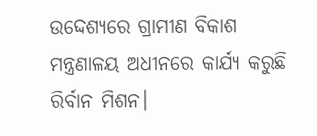ଉଦ୍ଦେଶ୍ୟରେ ଗ୍ରାମୀଣ ବିକାଶ ମନ୍ତ୍ରଣାଳୟ ଅଧୀନରେ କାର୍ଯ୍ୟ କରୁଛି ରିର୍ବାନ ମିଶନ।